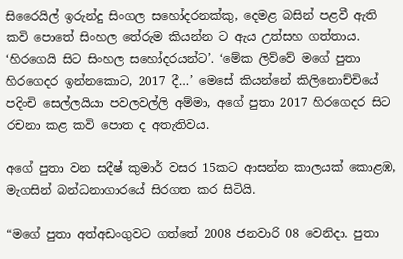සිරෛයිල් ඉරුන්දු සිංගල සහෝදරනක්කු, දෙමළ බසින් පළවී ඇති කවි පොතේ සිංහල තේරුම කියන්න ට ඇය උත්සහ ගත්තාය. ‘හිරගෙයි සිට සිංහල සහෝදරයන්ට’. ‘මේක ලිව්වේ මගේ පුතා හිරගෙදර ඉන්නකොට, 2017 දී…’ මෙසේ කියන්නේ කිලිනොච්චියේ පදිංචි සෙල්ලයියා පවලවල්ලි අම්මා, අගේ පුතා 2017 හිරගෙදර සිට රචනා කළ කවි පොත ද අතැතිවය.

අගේ පුතා වන සදීෂ් කුමාර් වසර 15කට ආසන්න කාලයක් කොළඹ, මැගසින් බන්ධනාගාරයේ සිරගත කර සිටියි.

“මගේ පුතා අත්අඩංගුවට ගත්තේ 2008 ජනවාරි 08 වෙනිදා. පුතා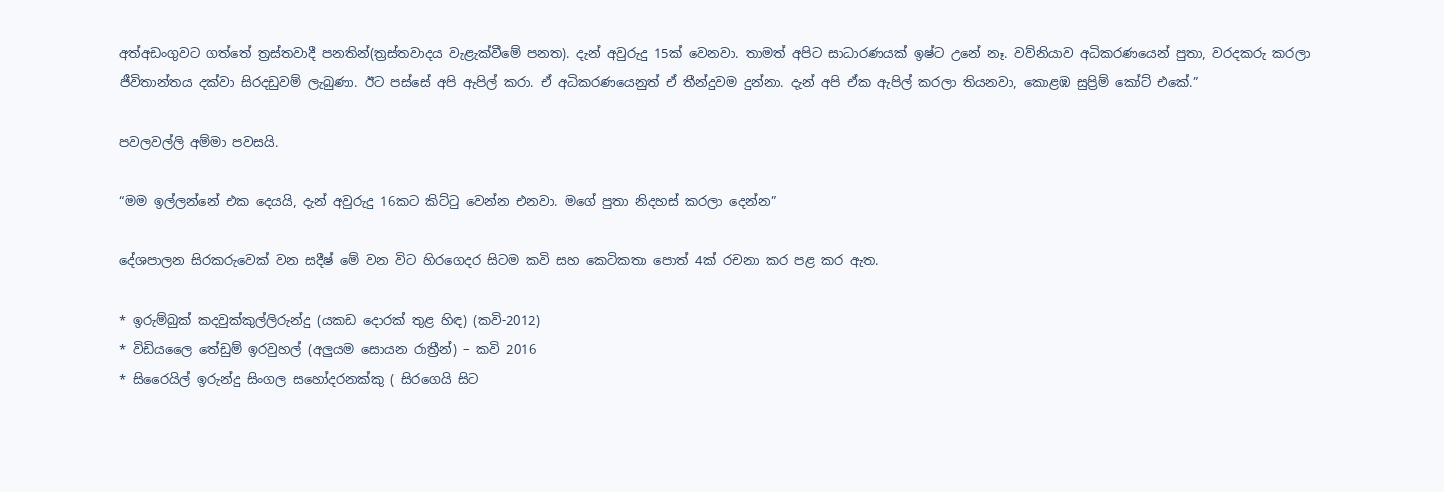අත්අඩංගුවට ගත්තේ ත්‍රස්තවාදී පනතින්(ත්‍රස්තවාදය වැළැක්වීමේ පනත). දැන් අවුරුදු 15ක් වෙනවා. තාමත් අපිට සාධාරණයක් ඉෂ්ට උනේ නෑ. වව්නියාව අධිකරණයෙන් පුතා, වරදකරු කරලා ජීවිතාන්තය දක්වා සිරදඩුවම් ලැබුණා. ඊට පස්සේ අපි ඇපිල් කරා. ඒ අධිකරණයෙනුත් ඒ තීන්දුවම දුන්නා. දැන් අපි ඒක ඇපිල් කරලා තියනවා, කොළඹ සුප්‍රිම් කෝට් එකේ.”

පවලවල්ලි අම්මා පවසයි.

“මම ඉල්ලන්නේ එක දෙයයි, දැන් අවුරුදු 16කට කිට්ටු වෙන්න එනවා. මගේ පුතා නිදහස් කරලා දෙන්න”

දේශපාලන සිරකරුවෙක් වන සදීෂ් මේ වන විට හිරගෙදර සිටම කවි සහ කෙටිකතා පොත් 4ක් රචනා කර පළ කර ඇත.

* ඉරුම්බුක් කදවුක්කුල්ලිරුන්දු (යකඩ දොරක් තුළ හිඳ) (කවි-2012)
* විඩියලෛ තේඩුම් ඉරවුහල් (අලුයම සොයන රාත්‍රීන්) – කවි 2016
* සිරෛයිල් ඉරුන්දු සිංගල සහෝදරනක්කු ( සිරගෙයි සිට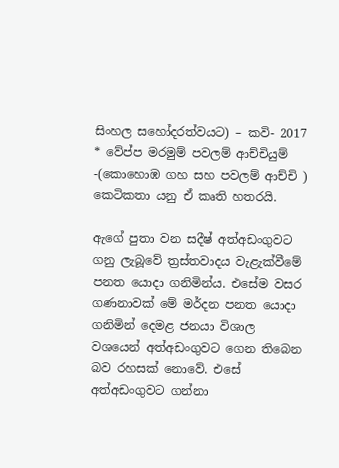සිංහල සහෝදරත්වයට) – කවි- 2017
* වේප්ප මරමුම් පවලම් ආච්චියුම් -(කොහොඹ ගහ සහ පවලම් ආච්චි ) කෙටිකතා යනු ඒ කෘති හතරයි.

ඇගේ පුතා වන සදීෂ් අත්අඩංගුවට ගනු ලැබූවේ ත්‍රස්තවාදය වැළැක්වීමේ පනත යොදා ගනිමින්ය. එසේම වසර ගණනාවක් මේ මර්දන පනත යොදා ගනිමින් දෙමළ ජනයා විශාල වශයෙන් අත්අඩංගුවට ගෙන තිබෙන බව රහසක් නොවේ. එසේ අත්අඩංගුවට ගන්නා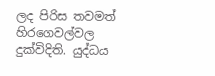ලද පිරිස තවමත් හිරගෙවල්වල දුක්විදිති. යුද්ධය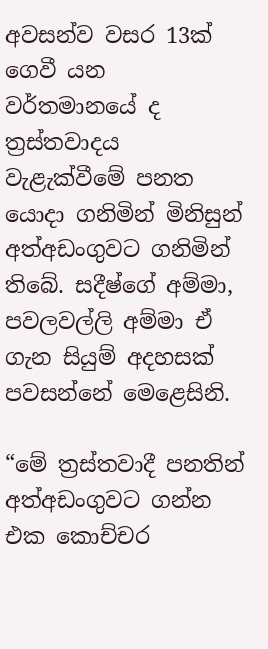අවසන්ව වසර 13ක් ගෙවී යන වර්තමානයේ ද ත්‍රස්තවාදය වැළැක්වීමේ පනත යොදා ගනිමින් මිනිසුන් අත්අඩංගුවට ගනිමින් තිබේ. සදීෂ්ගේ අම්මා, පවලවල්ලි අම්මා ඒ ගැන සියුම් අදහසක් පවසන්නේ මෙළෙසිනි.

“මේ ත්‍රස්තවාදී පනතින් අත්අඩංගුවට ගන්න එක කොච්චර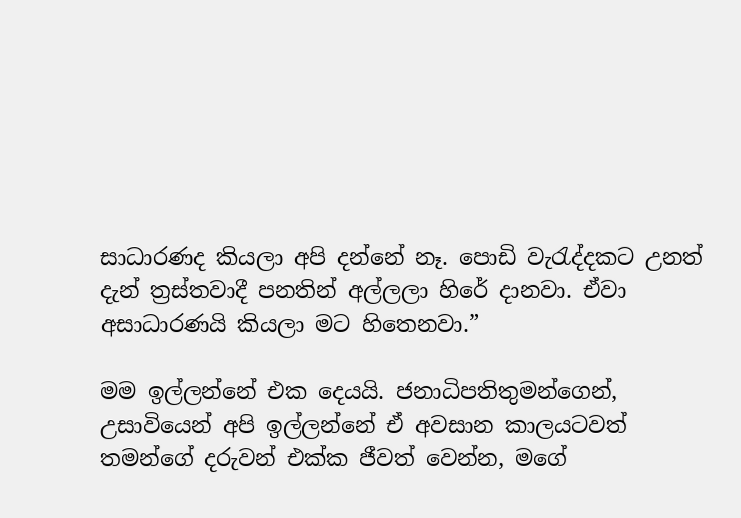සාධාරණද කියලා අපි දන්නේ නෑ. පොඩි වැරැද්දකට උනත් දැන් ත්‍රස්තවාදී පනතින් අල්ලලා හිරේ දානවා. ඒවා අසාධාරණයි කියලා මට හිතෙනවා.”

මම ඉල්ලන්නේ එක දෙයයි. ජනාධිපතිතුමන්ගෙන්, උසාවියෙන් අපි ඉල්ලන්නේ ඒ අවසාන කාලයටවත් තමන්ගේ දරුවන් එක්ක ජීවත් වෙන්න, මගේ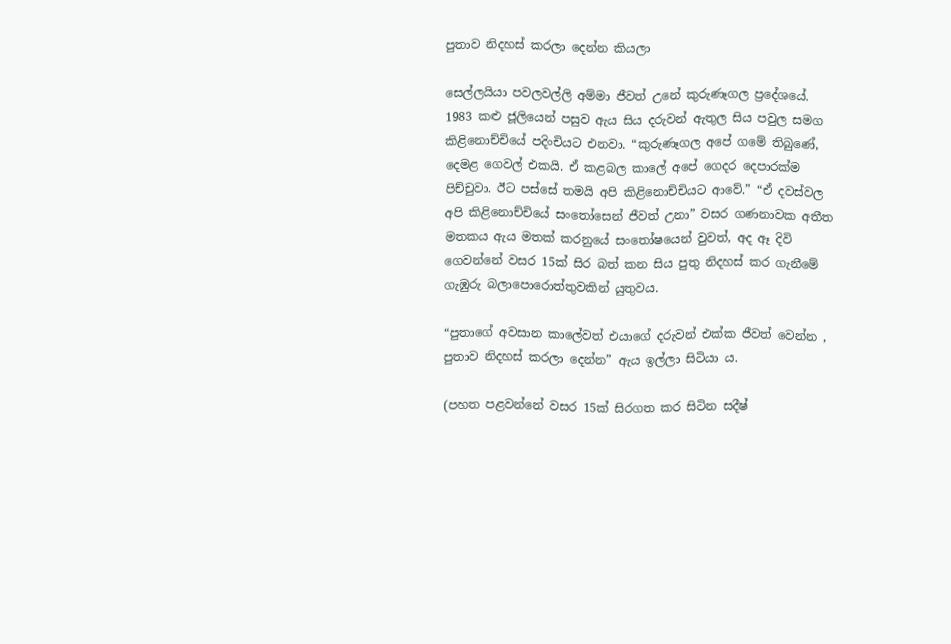පුතාව නිදහස් කරලා දෙන්න කියලා

සෙල්ලයියා පවලවල්ලි අම්මා ජීවත් උනේ කුරුණෑගල ප්‍රදේශයේ. 1983 කළු ජූලියෙන් පසුව ඇය සිය දරුවන් ඇතුල සිය පවුල සමග කිළිනොච්චියේ පදිංචියට එනවා. “කුරුණෑගල අපේ ගමේ තිබුණේ, දෙමළ ගෙවල් එකයි. ඒ කළබල කාලේ අපේ ගෙදර දෙපාරක්ම පිච්චුවා. ඊට පස්සේ තමයි අපි කිළිනොච්චියට ආවේ.” “ඒ දවස්වල අපි කිළිනොච්චියේ සංතෝසෙන් ජීවත් උනා” වසර ගණනාවක අතීත මතකය ඇය මතක් කරනුයේ සංතෝෂයෙන් වුවත්, අද ඈ දිවි ගෙවන්නේ වසර 15ක් සිර බත් කන සිය පුතු නිදහස් කර ගැනීමේ ගැඹුරු බලාපොරොත්තුවකින් යුතුවය.

“පුතාගේ අවසාන කාලේවත් එයාගේ දරුවන් එක්ක ජීවත් වෙන්න , පුතාව නිදහස් කරලා දෙන්න” ඇය ඉල්ලා සිටියා ය.

(පහත පළවන්නේ වසර 15ක් සිරගත කර සිටින සදීෂ්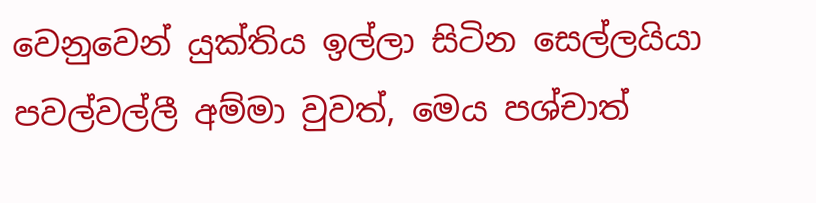වෙනුවෙන් යුක්තිය ඉල්ලා සිටින සෙල්ලයියා පවල්වල්ලී අම්මා වුවත්, මෙය පශ්චාත්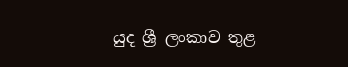යුද ශ්‍රී ලංකාව තුළ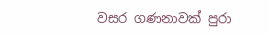වසර ගණනාවක් පුරා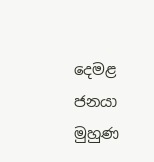දෙමළ ජනයා මුහුණ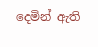දෙමින් ඇති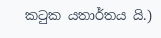කටුක යතාර්තය යි.)